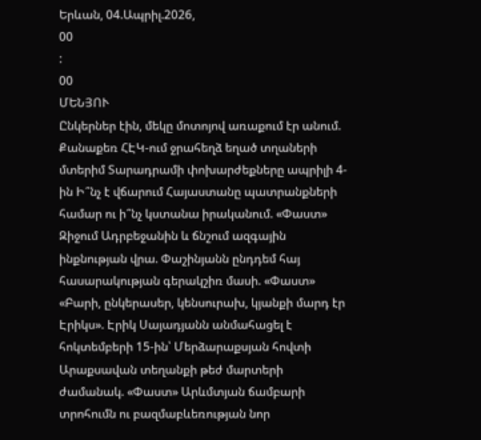Երևան, 04.Ապրիլ.2026,
00
:
00
ՄԵՆՅՈՒ
Ընկերներ էին, մեկը մոտոյով առաքում էր անում. Քանաքեռ ՀԷԿ-ում ջրահեղձ եղած տղաների մտերիմ Տարադրամի փոխարժեքները ապրիլի 4-ին Ի՞նչ է վճարում Հայաստանը պատրանքների համար ու ի՞նչ կստանա իրականում. «Փաստ» Զիջում Ադրբեջանին և ճնշում ազգային ինքնության վրա. Փաշինյանն ընդդեմ հայ հասարակության գերակշիռ մասի. «Փաստ» «Բարի, ընկերասեր, կենսուրախ, կյանքի մարդ էր Էրիկս». Էրիկ Սայադյանն անմահացել է հոկտեմբերի 15-ին՝ Մերձարաքսյան հովտի Արաքսավան տեղանքի թեժ մարտերի ժամանակ. «Փաստ» Արևմտյան ճամբարի տրոհումն ու բազմաբևեռության նոր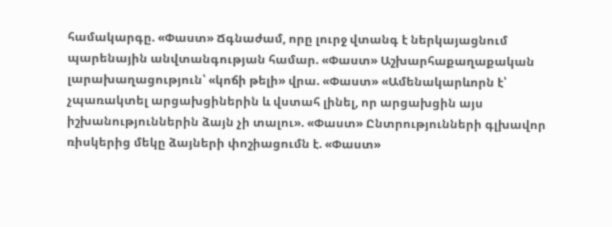համակարգը. «Փաստ» Ճգնաժամ, որը լուրջ վտանգ է ներկայացնում պարենային անվտանգության համար. «Փաստ» Աշխարհաքաղաքական լարախաղացություն՝ «կոճի թելի» վրա. «Փաստ» «Ամենակարևորն է՝ չպառակտել արցախցիներին և վստահ լինել, որ արցախցին այս իշխանություններին ձայն չի տալու». «Փաստ» Ընտրությունների գլխավոր ռիսկերից մեկը ձայների փոշիացումն է. «Փաստ»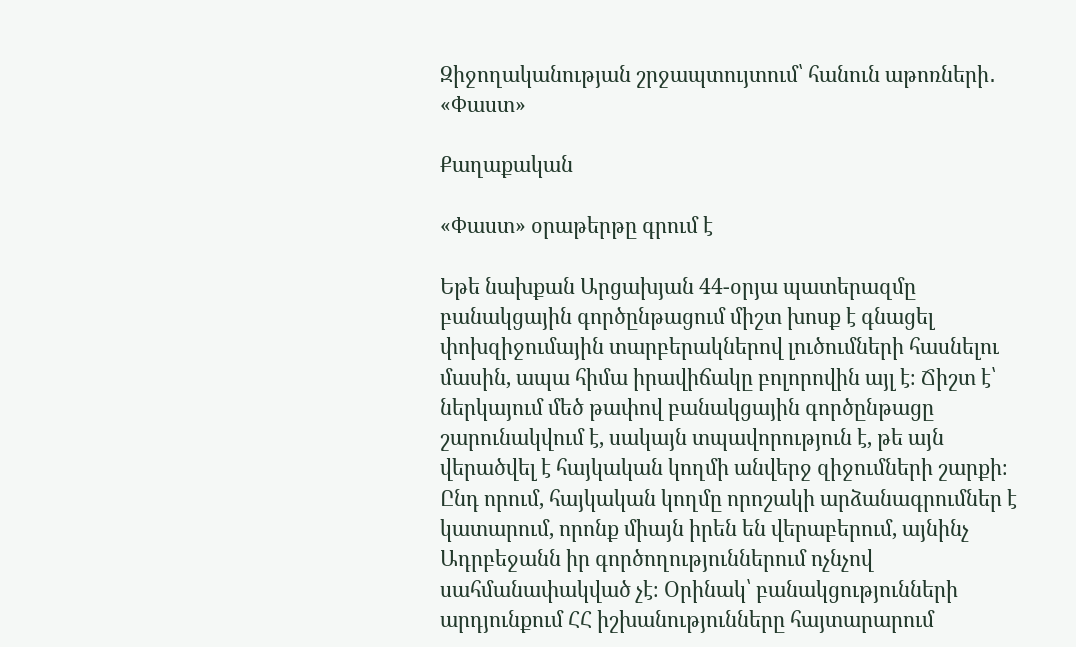Զիջողականության շրջապտույտում՝ հանուն աթոռների․ «Փաստ»

Քաղաքական

«Փաստ» օրաթերթը գրում է

Եթե նախքան Արցախյան 44-օրյա պատերազմը բանակցային գործընթացում միշտ խոսք է գնացել փոխզիջումային տարբերակներով լուծումների հասնելու մասին, ապա հիմա իրավիճակը բոլորովին այլ է։ Ճիշտ է՝ ներկայում մեծ թափով բանակցային գործընթացը շարունակվում է, սակայն տպավորություն է, թե այն վերածվել է հայկական կողմի անվերջ զիջումների շարքի։ Ընդ որում, հայկական կողմը որոշակի արձանագրումներ է կատարում, որոնք միայն իրեն են վերաբերում, այնինչ Ադրբեջանն իր գործողություններում ոչնչով սահմանափակված չէ։ Օրինակ՝ բանակցությունների արդյունքում ՀՀ իշխանությունները հայտարարում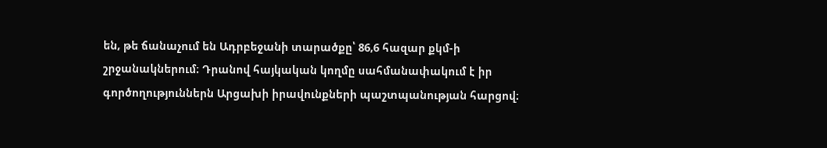են, թե ճանաչում են Ադրբեջանի տարածքը՝ 86,6 հազար քկմ-ի շրջանակներում։ Դրանով հայկական կողմը սահմանափակում է իր գործողություններն Արցախի իրավունքների պաշտպանության հարցով։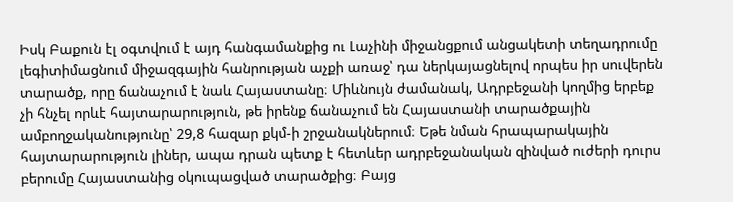Իսկ Բաքուն էլ օգտվում է այդ հանգամանքից ու Լաչինի միջանցքում անցակետի տեղադրումը լեգիտիմացնում միջազգային հանրության աչքի առաջ՝ դա ներկայացնելով որպես իր սուվերեն տարածք, որը ճանաչում է նաև Հայաստանը։ Միևնույն ժամանակ, Ադրբեջանի կողմից երբեք չի հնչել որևէ հայտարարություն, թե իրենք ճանաչում են Հայաստանի տարածքային ամբողջականությունը՝ 29,8 հազար քկմ-ի շրջանակներում։ Եթե նման հրապարակային հայտարարություն լիներ, ապա դրան պետք է հետևեր ադրբեջանական զինված ուժերի դուրս բերումը Հայաստանից օկուպացված տարածքից։ Բայց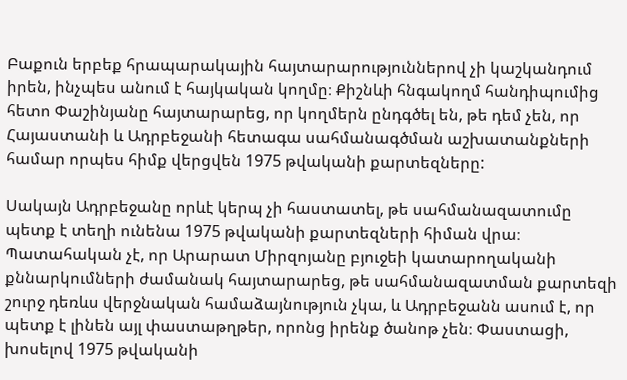Բաքուն երբեք հրապարակային հայտարարություններով չի կաշկանդում իրեն, ինչպես անում է հայկական կողմը։ Քիշնևի հնգակողմ հանդիպումից հետո Փաշինյանը հայտարարեց, որ կողմերն ընդգծել են, թե դեմ չեն, որ Հայաստանի և Ադրբեջանի հետագա սահմանագծման աշխատանքների համար որպես հիմք վերցվեն 1975 թվականի քարտեզները:

Սակայն Ադրբեջանը որևէ կերպ չի հաստատել, թե սահմանազատումը պետք է տեղի ունենա 1975 թվականի քարտեզների հիման վրա։ Պատահական չէ, որ Արարատ Միրզոյանը բյուջեի կատարողականի քննարկումների ժամանակ հայտարարեց, թե սահմանազատման քարտեզի շուրջ դեռևս վերջնական համաձայնություն չկա, և Ադրբեջանն ասում է, որ պետք է լինեն այլ փաստաթղթեր, որոնց իրենք ծանոթ չեն։ Փաստացի, խոսելով 1975 թվականի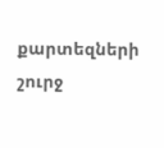քարտեզների շուրջ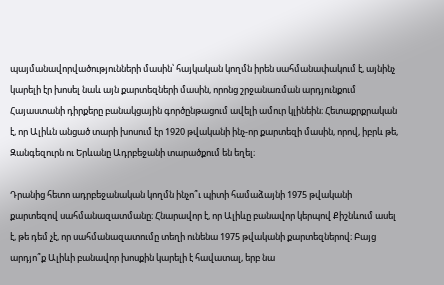պայմանավորվածությունների մասին՝ հայկական կողմն իրեն սահմանափակում է, այնինչ կարելի էր խոսել նաև այն քարտեզների մասին, որոնց շրջանառման արդյունքում Հայաստանի դիրքերը բանակցային գործընթացում ավելի ամուր կլինեին։ Հետաքրքրական է, որ Ալիևն անցած տարի խոսում էր 1920 թվականի ինչ-որ քարտեզի մասին, որով, իբրև թե, Զանգեզուրն ու Երևանը Ադրբեջանի տարածքում են եղել։

Դրանից հետո ադրբեջանական կողմն ինչո՞ւ պիտի համաձայնի 1975 թվականի քարտեզով սահմանազատմանը։ Հնարավոր է, որ Ալիևը բանավոր կերպով Քիշնևում ասել է, թե դեմ չէ, որ սահմանազատումը տեղի ունենա 1975 թվականի քարտեզներով։ Բայց արդյո՞ք Ալիևի բանավոր խոսքին կարելի է հավատալ, երբ նա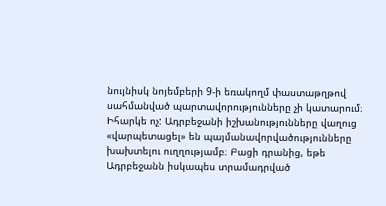նույնիսկ նոյեմբերի 9-ի եռակողմ փաստաթղթով սահմանված պարտավորությունները չի կատարում։ Իհարկե ոչ: Ադրբեջանի իշխանությունները վաղուց «վարպետացել» են պայմանավորվածությունները խախտելու ուղղությամբ։ Բացի դրանից, եթե Ադրբեջանն իսկապես տրամադրված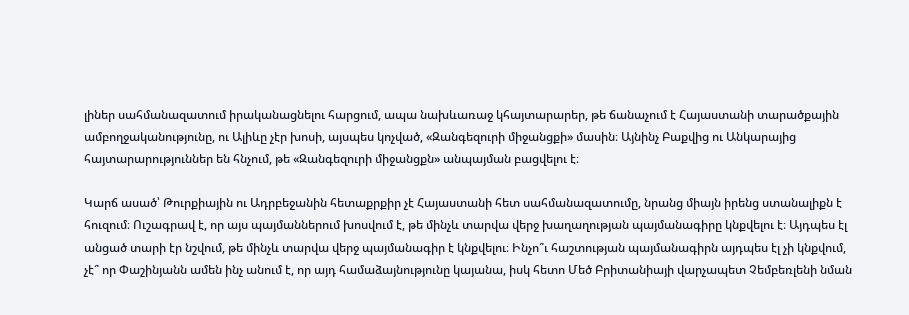լիներ սահմանազատում իրականացնելու հարցում, ապա նախևառաջ կհայտարարեր, թե ճանաչում է Հայաստանի տարածքային ամբողջականությունը, ու Ալիևը չէր խոսի, այսպես կոչված, «Զանգեզուրի միջանցքի» մասին։ Այնինչ Բաքվից ու Անկարայից հայտարարություններ են հնչում, թե «Զանգեզուրի միջանցքն» անպայման բացվելու է։

Կարճ ասած՝ Թուրքիային ու Ադրբեջանին հետաքրքիր չէ Հայաստանի հետ սահմանազատումը, նրանց միայն իրենց ստանալիքն է հուզում։ Ուշագրավ է, որ այս պայմաններում խոսվում է, թե մինչև տարվա վերջ խաղաղության պայմանագիրը կնքվելու է։ Այդպես էլ անցած տարի էր նշվում, թե մինչև տարվա վերջ պայմանագիր է կնքվելու։ Ինչո՞ւ հաշտության պայմանագիրն այդպես էլ չի կնքվում, չէ՞ որ Փաշինյանն ամեն ինչ անում է, որ այդ համաձայնությունը կայանա, իսկ հետո Մեծ Բրիտանիայի վարչապետ Չեմբեռլենի նման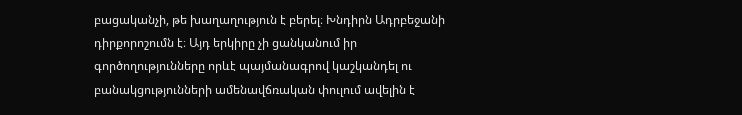բացականչի, թե խաղաղություն է բերել։ Խնդիրն Ադրբեջանի դիրքորոշումն է։ Այդ երկիրը չի ցանկանում իր գործողությունները որևէ պայմանագրով կաշկանդել ու բանակցությունների ամենավճռական փուլում ավելին է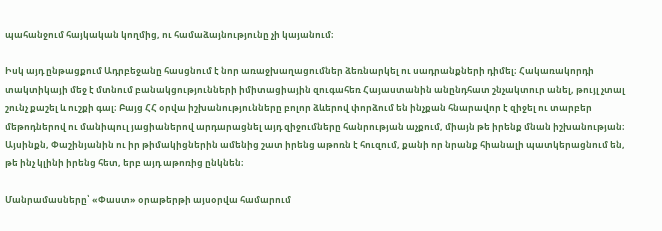պահանջում հայկական կողմից, ու համաձայնությունը չի կայանում։

Իսկ այդ ընթացքում Ադրբեջանը հասցնում է նոր առաջխաղացումներ ձեռնարկել ու սադրանքների դիմել։ Հակառակորդի տակտիկայի մեջ է մտնում բանակցությունների իմիտացիային զուգահեռ Հայաստանին անընդհատ շնչակտուր անել, թույլ չտալ շունչ քաշել և ուշքի գալ։ Բայց ՀՀ օրվա իշխանությունները բոլոր ձևերով փորձում են ինչքան հնարավոր է զիջել ու տարբեր մեթոդներով ու մանիպուլ յացիաներով արդարացնել այդ զիջումները հանրության աչքում, միայն թե իրենք մնան իշխանության։ Այսինքն, Փաշինյանին ու իր թիմակիցներին ամենից շատ իրենց աթոռն է հուզում, քանի որ նրանք հիանալի պատկերացնում են, թե ինչ կլինի իրենց հետ, երբ այդ աթոռից ընկնեն։

Մանրամասները՝ «Փաստ» օրաթերթի այսօրվա համարում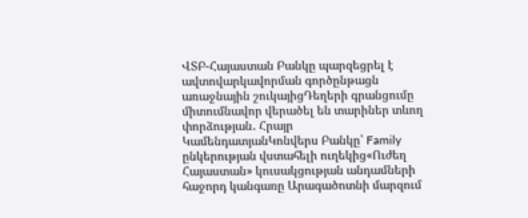ՎՏԲ-Հայաստան Բանկը պարզեցրել է ավտովարկավորման գործընթացն առաջնային շուկայիցԴեղերի գրանցումը միտումնավոր վերածել են տարիներ տևող փորձության․ Հրայր ԿամենդատյանԿոնվերս Բանկը՝ Family ընկերության վստահելի ուղեկից«Ուժեղ Հայաստան» կուսակցության անդամների հաջորդ կանգառը Արագածոտնի մարզում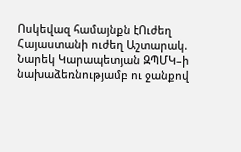Ոսկեվազ համայնքն էՈւժեղ Հայաստանի ուժեղ Աշտարակ. Նարեկ Կարապետյան ԶՊՄԿ–ի նախաձեռնությամբ ու ջանքով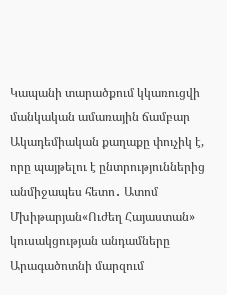Կապանի տարածքում կկառուցվի մանկական ամառային ճամբար Ակադեմիական քաղաքը փուչիկ է, որը պայթելու է ընտրություններից անմիջապես հետո․ Ատոմ Մխիթարյան«Ուժեղ Հայաստան» կուսակցության անդամները Արագածոտնի մարզում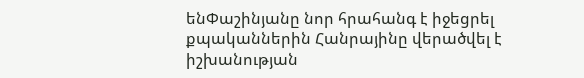ենՓաշինյանը նոր հրահանգ է իջեցրել քպականներին Հանրայինը վերածվել է իշխանության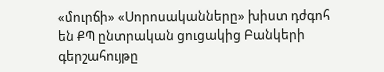«մուրճի» «Սորոսականները» խիստ դժգոհ են ՔՊ ընտրական ցուցակից Բանկերի գերշահույթը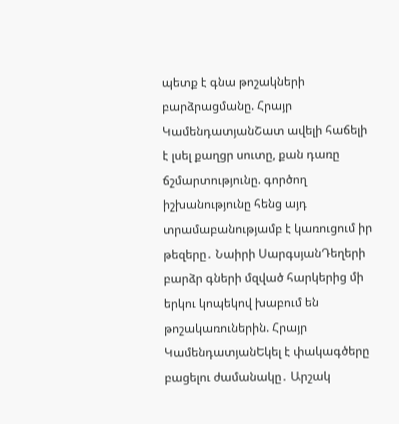պետք է գնա թոշակների բարձրացմանը. Հրայր ԿամենդատյանՇատ ավելի հաճելի է լսել քաղցր սուտը, քան դառը ճշմարտությունը. գործող իշխանությունը հենց այդ տրամաբանությամբ է կառուցում իր թեզերը․ Նաիրի ՍարգսյանԴեղերի բարձր գների մզված հարկերից մի երկու կոպեկով խաբում են թոշակառուներին. Հրայր ԿամենդատյանԵկել է փակագծերը բացելու ժամանակը․ Արշակ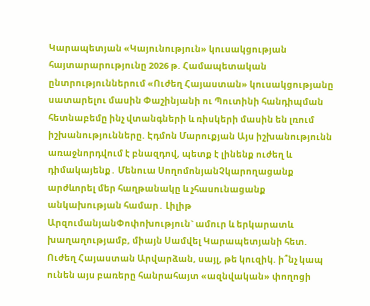Կարապետյան «Կայունություն» կուսակցության հայտարարությունը 2026 թ. Համապետական ընտրություններում «Ուժեղ Հայաստան» կուսակցությանը սատարելու մասին Փաշինյանի ու Պուտինի հանդիպման հետնաբեմը ինչ վտանգների և ռիսկերի մասին են լռում իշխանությունները. Էդմոն Մարուքյան Այս իշխանությունն առաջնորդվում է բնազդով, պետք է լինենք ուժեղ և դիմակայենք․ Մենուա ՍողոմոնյանՉկարողացանք արժևորել մեր հաղթանակը և չհասունացանք անկախության համար․ Լիլիթ ԱրզումանյանՓոփոխություն` ամուր և երկարատև խաղաղությամբ, միայն Սամվել Կարապետյանի հետ. Ուժեղ Հայաստան Արվարձան, սայլ, թե կուզիկ. ի՞նչ կապ ունեն այս բառերը հանրահայտ «ազնվական» փողոցի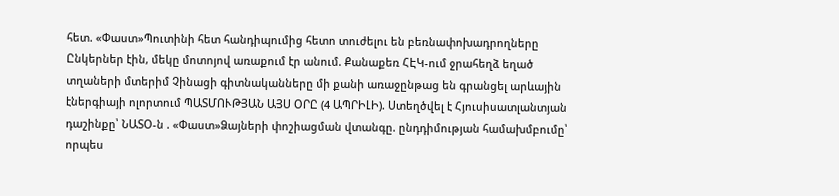հետ. «Փաստ»Պուտինի հետ հանդիպումից հետո տուժելու են բեռնափոխադրողները Ընկերներ էին, մեկը մոտոյով առաքում էր անում. Քանաքեռ ՀԷԿ-ում ջրահեղձ եղած տղաների մտերիմ Չինացի գիտնականները մի քանի առաջընթաց են գրանցել արևային էներգիայի ոլորտում ՊԱՏՄՈՒԹՅԱՆ ԱՅՍ ՕՐԸ (4 ԱՊՐԻԼԻ). Ստեղծվել է Հյուսիսատլանտյան դաշինքը՝ ՆԱՏՕ-ն . «Փաստ»Ձայների փոշիացման վտանգը. ընդդիմության համախմբումը՝ որպես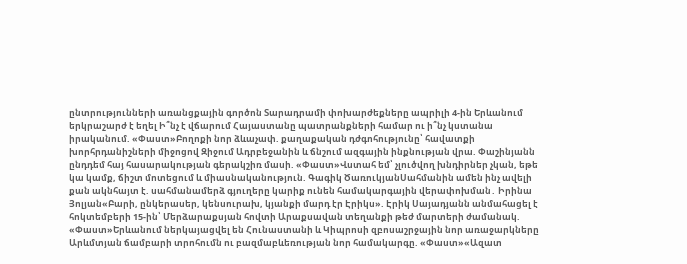ընտրությունների առանցքային գործոն Տարադրամի փոխարժեքները ապրիլի 4-ին Երևանում երկրաշարժ է եղել Ի՞նչ է վճարում Հայաստանը պատրանքների համար ու ի՞նչ կստանա իրականում. «Փաստ»Բողոքի նոր ձևաչափ. քաղաքական դժգոհությունը՝ հավատքի խորհրդանիշների միջոցով Զիջում Ադրբեջանին և ճնշում ազգային ինքնության վրա. Փաշինյանն ընդդեմ հայ հասարակության գերակշիռ մասի. «Փաստ»Վստահ եմ՝ չլուծվող խնդիրներ չկան, եթե կա կամք, ճիշտ մոտեցում և միասնականություն. Գագիկ ԾառուկյանՍահմանին ամեն ինչ ավելի քան ակնհայտ է. սահմանամերձ գյուղերը կարիք ունեն համակարգային վերափոխման․ Իրինա Յոլյան«Բարի, ընկերասեր, կենսուրախ, կյանքի մարդ էր Էրիկս». Էրիկ Սայադյանն անմահացել է հոկտեմբերի 15-ին՝ Մերձարաքսյան հովտի Արաքսավան տեղանքի թեժ մարտերի ժամանակ. «Փաստ»Երևանում ներկայացվել են Հունաստանի և Կիպրոսի զբոսաշրջային նոր առաջարկները Արևմտյան ճամբարի տրոհումն ու բազմաբևեռության նոր համակարգը. «Փաստ»«Ազատ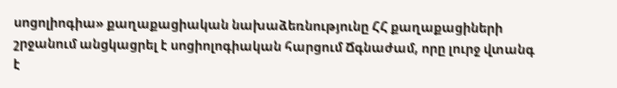սոցոլիոգիա» քաղաքացիական նախաձեռնությունը ՀՀ քաղաքացիների շրջանում անցկացրել է սոցիոլոգիական հարցում Ճգնաժամ, որը լուրջ վտանգ է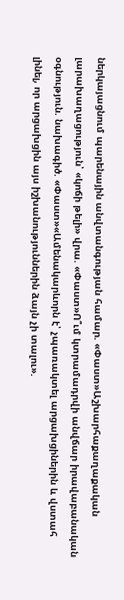ներկայացնում պարենային անվտանգության համար. «Փաստ»Աշխարհաքաղաքական լարախաղացություն՝ «կոճի թելի» վրա. «Փաստ»Ո՞ւմ կտրամադրվի անվճար իրավաբանական օգնություն. նախագիծ. «Փաստ»«Ամենակարևորն է՝ չպառակտել արցախցիներին և վստահ լինել, որ արցախցին այս իշխանություններին ձայն չի տալու».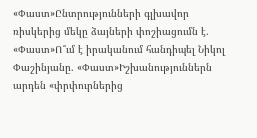«Փաստ»Ընտրությունների գլխավոր ռիսկերից մեկը ձայների փոշիացումն է. «Փաստ»Ո՞ւմ է իրականում հանդիպել Նիկոլ Փաշինյանը. «Փաստ»Իշխանություններն արդեն «փրփուրներից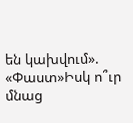են կախվում». «Փաստ»Իսկ ո՞ւր մնաց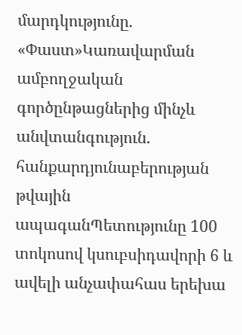մարդկությունը. «Փաստ»Կառավարման ամբողջական գործընթացներից մինչև անվտանգություն. հանքարդյունաբերության թվային ապագանՊետությունը 100 տոկոսով կսուբսիդավորի 6 և ավելի անչափահաս երեխա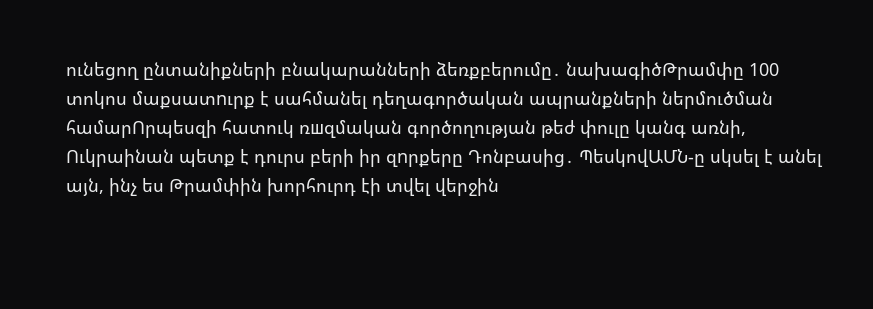ունեցող ընտանիքների բնակարանների ձեռքբերումը․ նախագիծԹրամփը 100 տոկոս մաքսատnւրք է սահմանել դեղագործական ապրանքների ներմուծման համարՈրպեսզի հատուկ ռшզմական գործողության թեժ փուլը կանգ առնի, Ուկրաինան պետք է դուրս բերի իր զnրքերը Դոնբասից․ ՊեսկովԱՄՆ-ը սկսել է անել այն, ինչ ես Թրամփին խորհուրդ էի տվել վերջին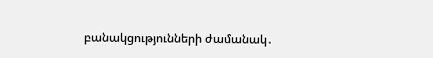բանակցությունների ժամանակ․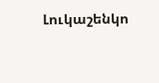Լուկաշենկո